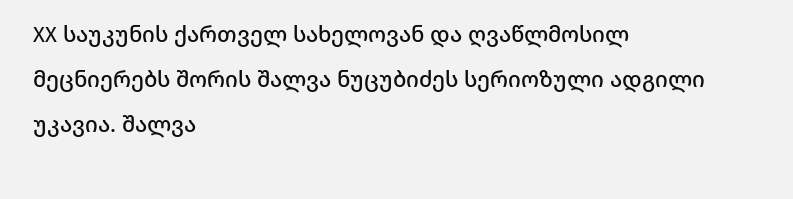XX საუკუნის ქართველ სახელოვან და ღვაწლმოსილ მეცნიერებს შორის შალვა ნუცუბიძეს სერიოზული ადგილი უკავია. შალვა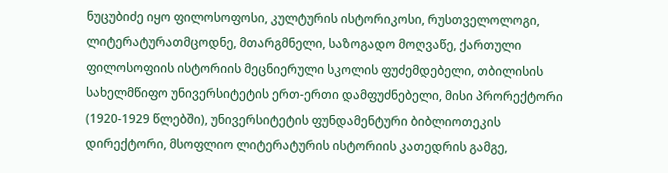ნუცუბიძე იყო ფილოსოფოსი, კულტურის ისტორიკოსი, რუსთველოლოგი, ლიტერატურათმცოდნე, მთარგმნელი, საზოგადო მოღვაწე, ქართული ფილოსოფიის ისტორიის მეცნიერული სკოლის ფუძემდებელი, თბილისის სახელმწიფო უნივერსიტეტის ერთ-ერთი დამფუძნებელი, მისი პრორექტორი (1920-1929 წლებში), უნივერსიტეტის ფუნდამენტური ბიბლიოთეკის დირექტორი, მსოფლიო ლიტერატურის ისტორიის კათედრის გამგე,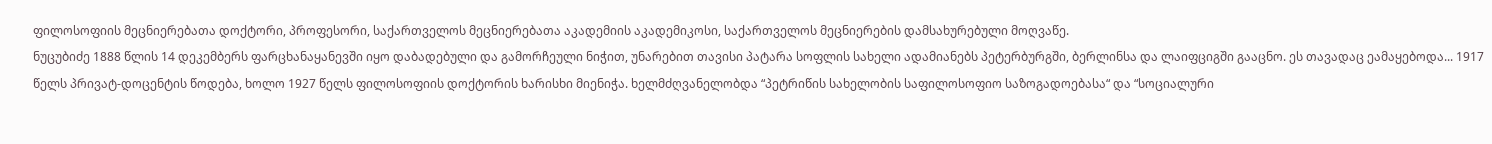ფილოსოფიის მეცნიერებათა დოქტორი, პროფესორი, საქართველოს მეცნიერებათა აკადემიის აკადემიკოსი, საქართველოს მეცნიერების დამსახურებული მოღვაწე.
ნუცუბიძე 1888 წლის 14 დეკემბერს ფარცხანაყანევში იყო დაბადებული და გამორჩეული ნიჭით, უნარებით თავისი პატარა სოფლის სახელი ადამიანებს პეტერბურგში, ბერლინსა და ლაიფციგში გააცნო. ეს თავადაც ეამაყებოდა... 1917 წელს პრივატ-დოცენტის წოდება, ხოლო 1927 წელს ფილოსოფიის დოქტორის ხარისხი მიენიჭა. ხელმძღვანელობდა “პეტრიწის სახელობის საფილოსოფიო საზოგადოებასა“ და “სოციალური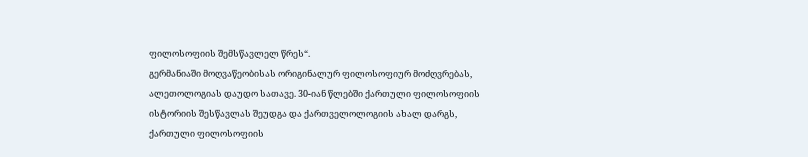ფილოსოფიის შემსწავლელ წრეს“.
გერმანიაში მოღვაწეობისას ორიგინალურ ფილოსოფიურ მოძღვრებას, ალეთოლოგიას დაუდო სათავე. 30-იან წლებში ქართული ფილოსოფიის ისტორიის შესწავლას შეუდგა და ქართველოლოგიის ახალ დარგს, ქართული ფილოსოფიის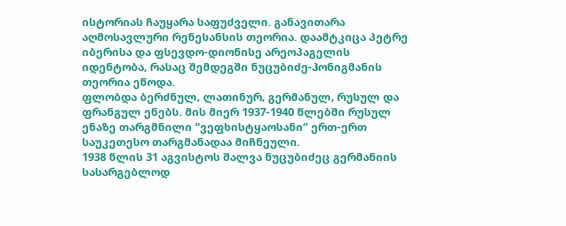ისტორიას ჩაუყარა საფუძველი. განავითარა აღმოსავლური რენესანსის თეორია. დაამტკიცა პეტრე იბერისა და ფსევდო-დიონისე არეოპაგელის იდენტობა, რასაც შემდეგში ნუცუბიძე-ჰონიგმანის თეორია ეწოდა.
ფლობდა ბერძნულ, ლათინურ, გერმანულ, რუსულ და ფრანგულ ენებს. მის მიერ 1937-1940 წლებში რუსულ ენაზე თარგმნილი “ვეფხისტყაოსანი“ ერთ-ერთ საუკეთესო თარგმანადაა მიჩნეული.
1938 წლის 31 აგვისტოს შალვა ნუცუბიძეც გერმანიის სასარგებლოდ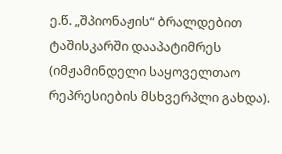ე.წ. „შპიონაჟის“ ბრალდებით ტაშისკარში დააპატიმრეს (იმჟამინდელი საყოველთაო რეპრესიების მსხვერპლი გახდა).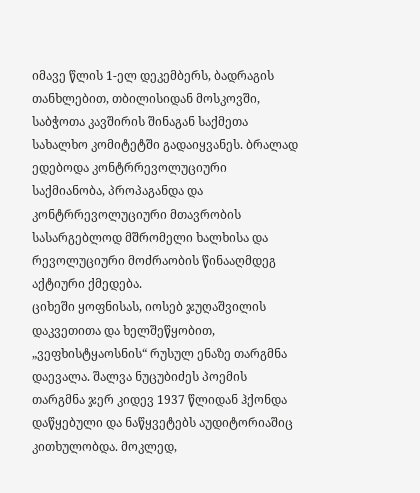იმავე წლის 1-ელ დეკემბერს, ბადრაგის თანხლებით, თბილისიდან მოსკოვში, საბჭოთა კავშირის შინაგან საქმეთა სახალხო კომიტეტში გადაიყვანეს. ბრალად ედებოდა კონტრრევოლუციური საქმიანობა, პროპაგანდა და კონტრრევოლუციური მთავრობის სასარგებლოდ მშრომელი ხალხისა და რევოლუციური მოძრაობის წინააღმდეგ აქტიური ქმედება.
ციხეში ყოფნისას, იოსებ ჯუღაშვილის დაკვეთითა და ხელშეწყობით, „ვეფხისტყაოსნის“ რუსულ ენაზე თარგმნა დაევალა. შალვა ნუცუბიძეს პოემის თარგმნა ჯერ კიდევ 1937 წლიდან ჰქონდა დაწყებული და ნაწყვეტებს აუდიტორიაშიც კითხულობდა. მოკლედ,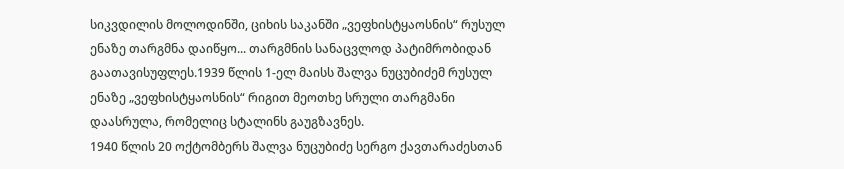სიკვდილის მოლოდინში, ციხის საკანში „ვეფხისტყაოსნის“ რუსულ ენაზე თარგმნა დაიწყო... თარგმნის სანაცვლოდ პატიმრობიდან გაათავისუფლეს.1939 წლის 1-ელ მაისს შალვა ნუცუბიძემ რუსულ ენაზე „ვეფხისტყაოსნის“ რიგით მეოთხე სრული თარგმანი დაასრულა, რომელიც სტალინს გაუგზავნეს.
1940 წლის 20 ოქტომბერს შალვა ნუცუბიძე სერგო ქავთარაძესთან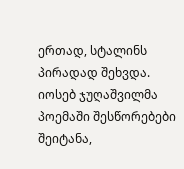ერთად, სტალინს პირადად შეხვდა. იოსებ ჯუღაშვილმა პოემაში შესწორებები შეიტანა,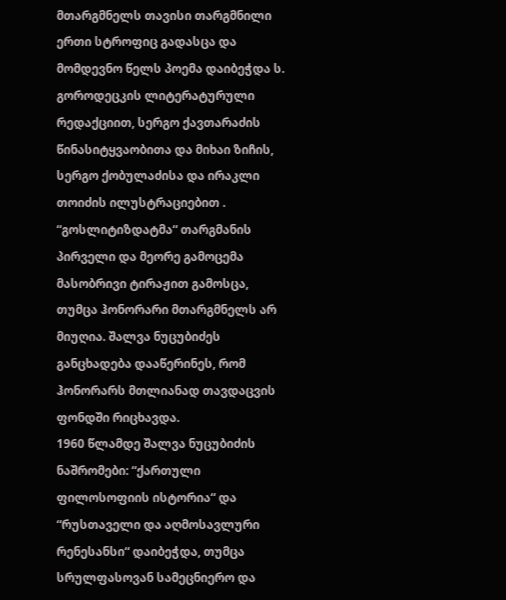მთარგმნელს თავისი თარგმნილი ერთი სტროფიც გადასცა და მომდევნო წელს პოემა დაიბეჭდა ს. გოროდეცკის ლიტერატურული რედაქციით, სერგო ქავთარაძის წინასიტყვაობითა და მიხაი ზიჩის, სერგო ქობულაძისა და ირაკლი თოიძის ილუსტრაციებით . “გოსლიტიზდატმა“ თარგმანის პირველი და მეორე გამოცემა მასობრივი ტირაჟით გამოსცა, თუმცა ჰონორარი მთარგმნელს არ მიუღია. შალვა ნუცუბიძეს განცხადება დააწერინეს, რომ ჰონორარს მთლიანად თავდაცვის ფონდში რიცხავდა.
1960 წლამდე შალვა ნუცუბიძის ნაშრომები: “ქართული ფილოსოფიის ისტორია“ და “რუსთაველი და აღმოსავლური რენესანსი“ დაიბეჭდა, თუმცა სრულფასოვან სამეცნიერო და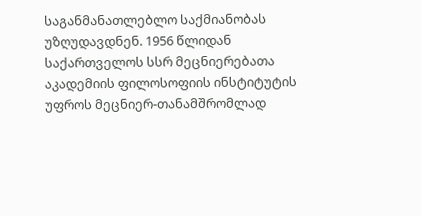საგანმანათლებლო საქმიანობას უზღუდავდნენ. 1956 წლიდან საქართველოს სსრ მეცნიერებათა აკადემიის ფილოსოფიის ინსტიტუტის უფროს მეცნიერ-თანამშრომლად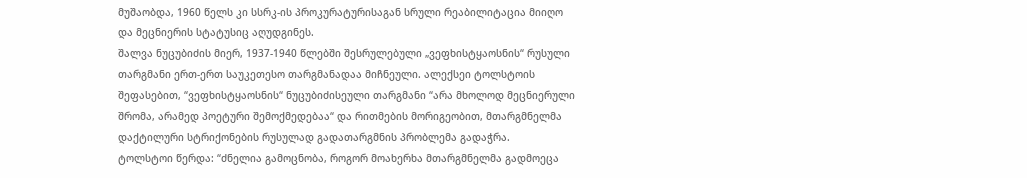მუშაობდა, 1960 წელს კი სსრკ-ის პროკურატურისაგან სრული რეაბილიტაცია მიიღო და მეცნიერის სტატუსიც აღუდგინეს.
შალვა ნუცუბიძის მიერ, 1937-1940 წლებში შესრულებული „ვეფხისტყაოსნის“ რუსული თარგმანი ერთ-ერთ საუკეთესო თარგმანადაა მიჩნეული. ალექსეი ტოლსტოის შეფასებით, “ვეფხისტყაოსნის“ ნუცუბიძისეული თარგმანი “არა მხოლოდ მეცნიერული შრომა, არამედ პოეტური შემოქმედებაა“ და რითმების მორიგეობით, მთარგმნელმა დაქტილური სტრიქონების რუსულად გადათარგმნის პრობლემა გადაჭრა.
ტოლსტოი წერდა: “ძნელია გამოცნობა, როგორ მოახერხა მთარგმნელმა გადმოეცა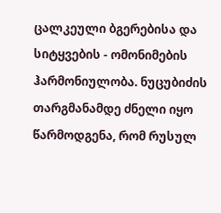ცალკეული ბგერებისა და სიტყვების - ომონიმების ჰარმონიულობა. ნუცუბიძის თარგმანამდე ძნელი იყო წარმოდგენა, რომ რუსულ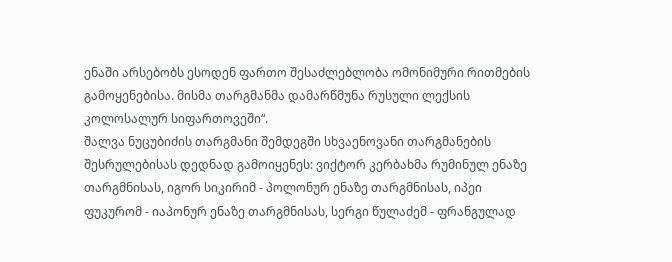ენაში არსებობს ესოდენ ფართო შესაძლებლობა ომონიმური რითმების გამოყენებისა. მისმა თარგმანმა დამარწმუნა რუსული ლექსის კოლოსალურ სიფართოვეში“.
შალვა ნუცუბიძის თარგმანი შემდეგში სხვაენოვანი თარგმანების შესრულებისას დედნად გამოიყენეს: ვიქტორ კერბახმა რუმინულ ენაზე თარგმნისას, იგორ სიკირიმ - პოლონურ ენაზე თარგმნისას, იპეი ფუკურომ - იაპონურ ენაზე თარგმნისას, სერგი წულაძემ - ფრანგულად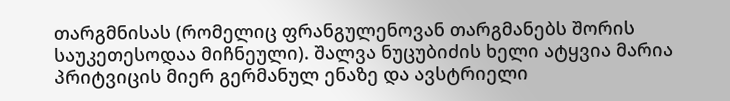თარგმნისას (რომელიც ფრანგულენოვან თარგმანებს შორის საუკეთესოდაა მიჩნეული). შალვა ნუცუბიძის ხელი ატყვია მარია პრიტვიცის მიერ გერმანულ ენაზე და ავსტრიელი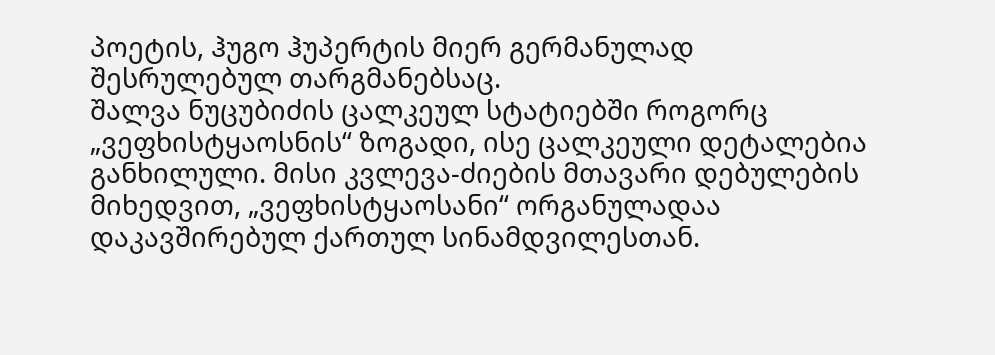პოეტის, ჰუგო ჰუპერტის მიერ გერმანულად შესრულებულ თარგმანებსაც.
შალვა ნუცუბიძის ცალკეულ სტატიებში როგორც „ვეფხისტყაოსნის“ ზოგადი, ისე ცალკეული დეტალებია განხილული. მისი კვლევა-ძიების მთავარი დებულების მიხედვით, „ვეფხისტყაოსანი“ ორგანულადაა დაკავშირებულ ქართულ სინამდვილესთან.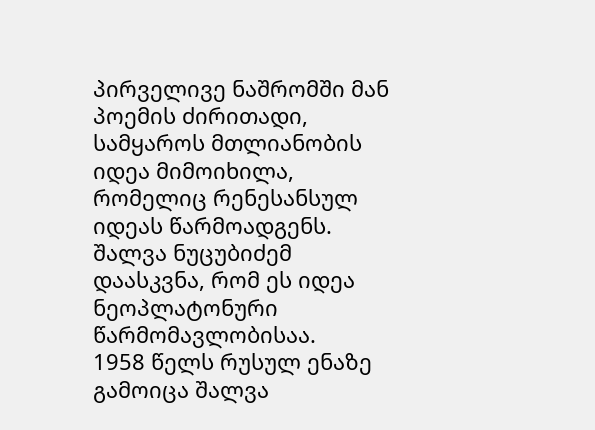პირველივე ნაშრომში მან პოემის ძირითადი, სამყაროს მთლიანობის იდეა მიმოიხილა, რომელიც რენესანსულ იდეას წარმოადგენს. შალვა ნუცუბიძემ დაასკვნა, რომ ეს იდეა ნეოპლატონური წარმომავლობისაა.
1958 წელს რუსულ ენაზე გამოიცა შალვა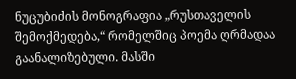ნუცუბიძის მონოგრაფია „რუსთაველის შემოქმედება,“ რომელშიც პოემა ღრმადაა გაანალიზებული. მასში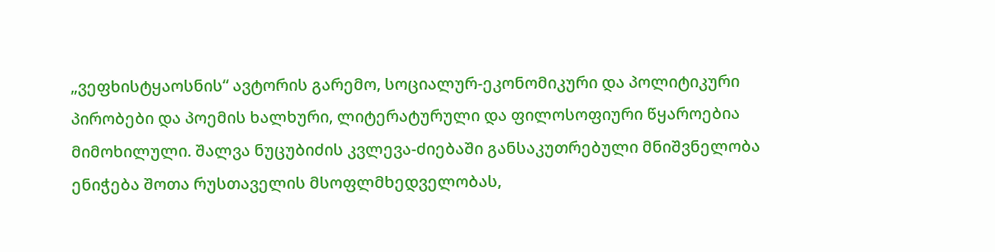„ვეფხისტყაოსნის“ ავტორის გარემო, სოციალურ-ეკონომიკური და პოლიტიკური პირობები და პოემის ხალხური, ლიტერატურული და ფილოსოფიური წყაროებია მიმოხილული. შალვა ნუცუბიძის კვლევა-ძიებაში განსაკუთრებული მნიშვნელობა ენიჭება შოთა რუსთაველის მსოფლმხედველობას,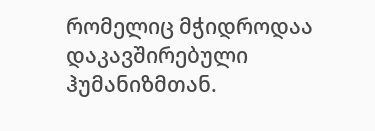რომელიც მჭიდროდაა დაკავშირებული ჰუმანიზმთან.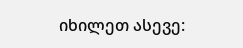იხილეთ ასევე: